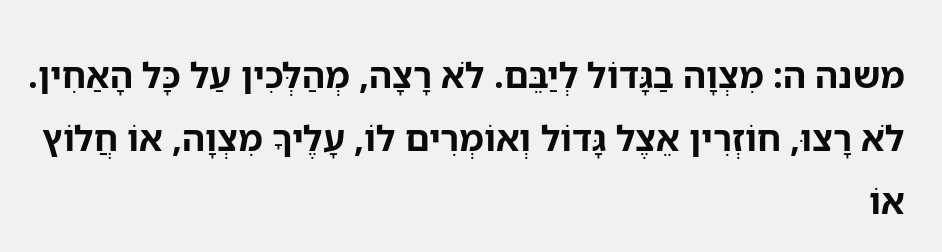משנה ה: מִצְוָה בַגָּדוֹל לְיַבֵּם. לֹא רָצָה, מְהַלְּכִין עַל כָּל הָאַחִין. לֹא רָצוּ, חוֹזְרִין אֵצֶל גָּדוֹל וְאוֹמְרִים לוֹ, עָלֶיךָ מִצְוָה, אוֹ חֲלוֹץ אוֹ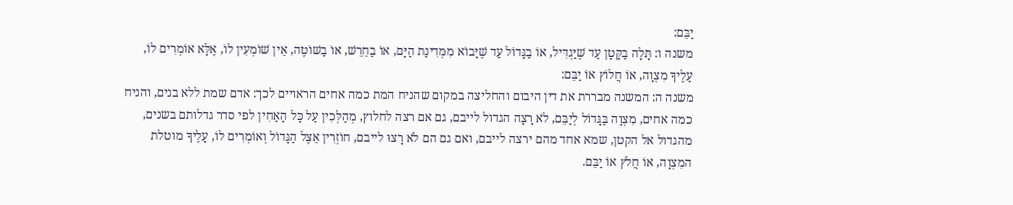יַבֵּם:
משנה ו: תָּלָה בַקָּטָן עַד שֶׁיַּגְדִּיל, אוֹ בַגָּדוֹל עַד שֶׁיָּבוֹא מִמְּדִינַת הַיָּם, אוֹ בַחֵרֵשׁ, אוֹ בַשּׁוֹטֶה, אֵין שׁוֹמְעִין לוֹ, אֶלָּא אוֹמְרִים לוֹ, עָלֶיךָ מִצְוָה, אוֹ חֲלוֹץ אוֹ יַבֵּם:
משנה ה: המשנה מבררת את דין היבום והחליצה במקום שהניח המת כמה אחים הראויים לכך: אדם שמת ללא בנים, והניח כמה אחים, מִצְוָה בַּגָּדוֹל לְיַבֵּם, לֹא רָצָה הגדול לייבם, גם אם רצה לחלוץ, מְהַלְּכִין עַל כָּל הָאַחִין לפי סדר גדלותם בשנים, מהגדול אל הקטן, שמא אחד מהם ירצה לייבם, ואם גם הם לֹא רָצוּ לייבם, חוֹזְרִין אֵצֶל הַגָּדוֹל וְאוֹמְרִים לוֹ, עָלֶיךָ מוטלת המִצְוָה, אוֹ חֲלֹץ אוֹ יַבֵּם.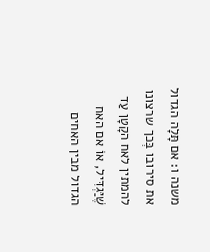משנה ו: אם תָּלָה הגדול את סירובו בְּכך שרצונו להמתין לאח הקָטָן עַד שֶׁיַּגְדִּיל, אוֹ אם האח הגדול מבין האחים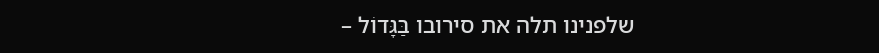שלפנינו תלה את סירובו בַּגָּדוֹל –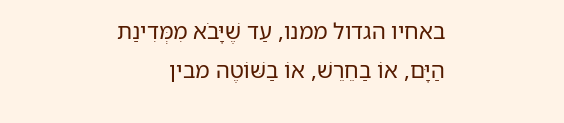באחיו הגדול ממנו, עַד שֶׁיָּבֹא מִמְּדִינַת הַיָּם, אוֹ בַחֵרֵשׁ, אוֹ בַשּׁוֹטֶה מבין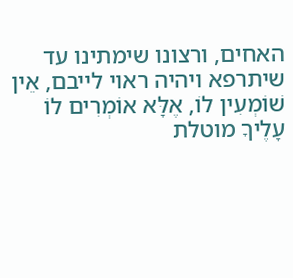האחים, ורצונו שימתינו עד שיתרפא ויהיה ראוי לייבם, אֵין שׁוֹמְעִין לוֹ, אֶלָּא אוֹמְרִים לוֹ עָלֶיךָ מוטלת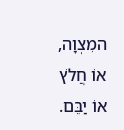המִצְוָה, אוֹ חֲלֹץ אוֹ יַבֵּם.